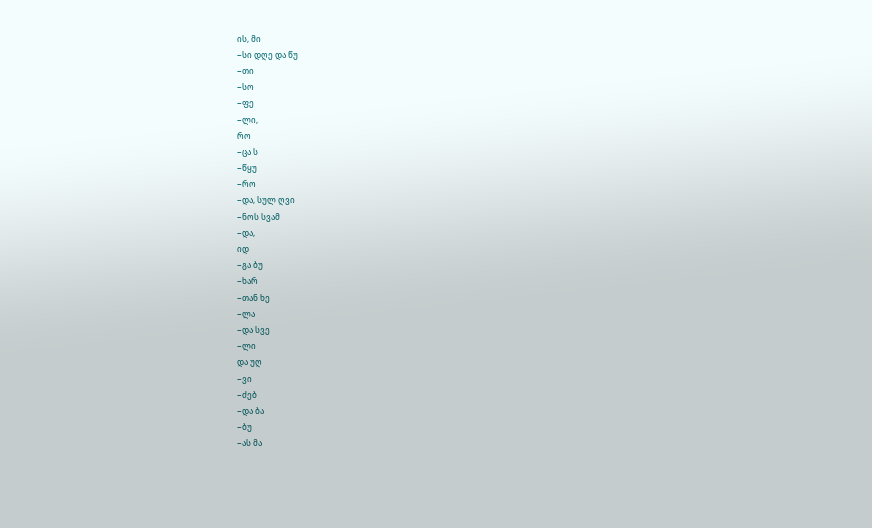ის, მი
−სი დღე და წუ
−თი
−სო
−ფე
−ლი,
რო
−ცა ს
−წყუ
−რო
−და, სულ ღვი
−ნოს სვამ
−და,
იდ
−გა ბუ
−ხარ
−თან ხე
−ლა
−და სვე
−ლი
და უღ
−ვი
−ძებ
−და ბა
−ბუ
−ას მა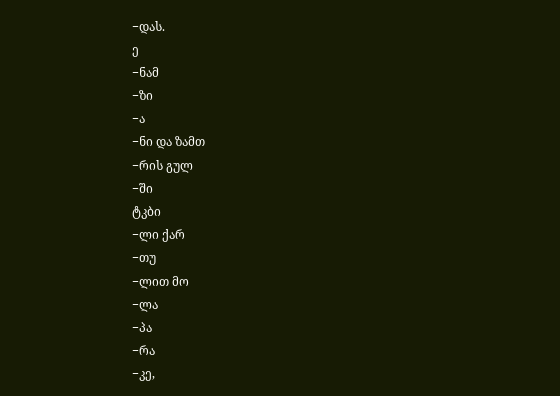−დას.
ე
−ნამ
−ზი
−ა
−ნი და ზამთ
−რის გულ
−ში
ტკბი
−ლი ქარ
−თუ
−ლით მო
−ლა
−პა
−რა
−კე,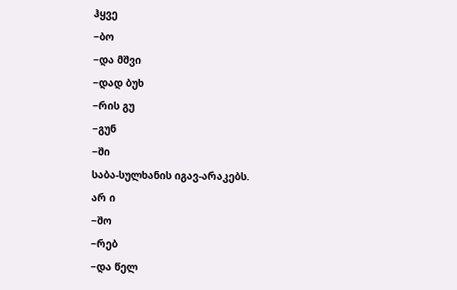ჰყვე
−ბო
−და მშვი
−დად ბუხ
−რის გუ
−გუნ
−ში
საბა-სულხანის იგავ-არაკებს.
არ ი
−შო
−რებ
−და წელ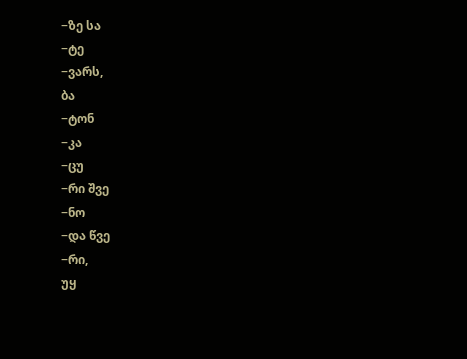−ზე სა
−ტე
−ვარს,
ბა
−ტონ
−კა
−ცუ
−რი შვე
−ნო
−და წვე
−რი,
უყ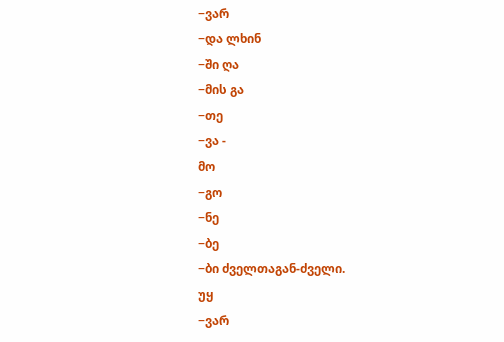−ვარ
−და ლხინ
−ში ღა
−მის გა
−თე
−ვა -
მო
−გო
−ნე
−ბე
−ბი ძველთაგან-ძველი.
უყ
−ვარ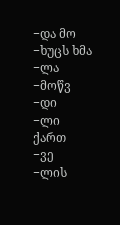−და მო
−ხუცს ხმა
−ლა
−მოწვ
−დი
−ლი
ქართ
−ვე
−ლის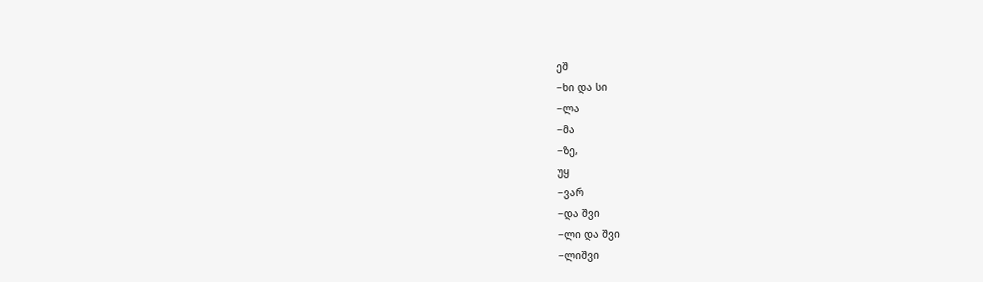ეშ
−ხი და სი
−ლა
−მა
−ზე,
უყ
−ვარ
−და შვი
−ლი და შვი
−ლიშვი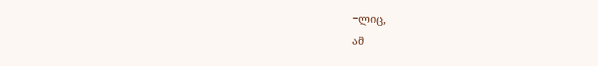−ლიც,
ამ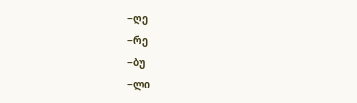−ღე
−რე
−ბუ
−ლი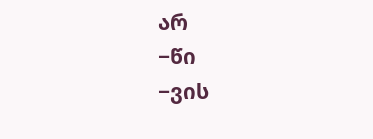არ
−წი
−ვის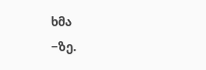ხმა
−ზე.